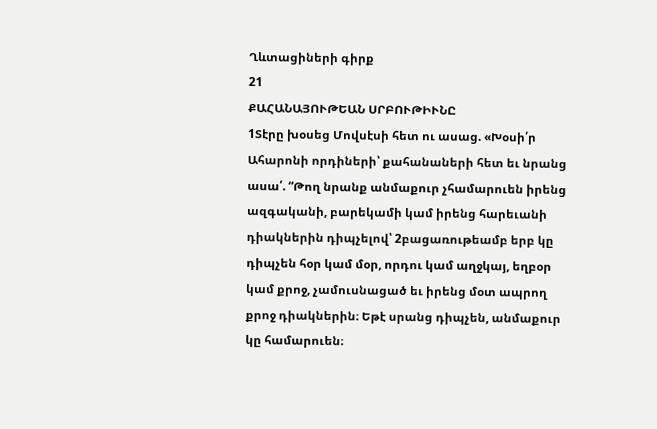Ղևտացիների գիրք
21
ՔԱՀԱՆԱՅՈՒԹԵԱՆ ՍՐԲՈՒԹԻՒՆԸ
1Տէրը խօսեց Մովսէսի հետ ու ասաց. «Խօսի՛ր Ահարոնի որդիների՝ քահանաների հետ եւ նրանց ասա՛. “Թող նրանք անմաքուր չհամարուեն իրենց ազգականի, բարեկամի կամ իրենց հարեւանի դիակներին դիպչելով՝ 2բացառութեամբ երբ կը դիպչեն հօր կամ մօր, որդու կամ աղջկայ, եղբօր կամ քրոջ, չամուսնացած եւ իրենց մօտ ապրող քրոջ դիակներին։ Եթէ սրանց դիպչեն, անմաքուր կը համարուեն։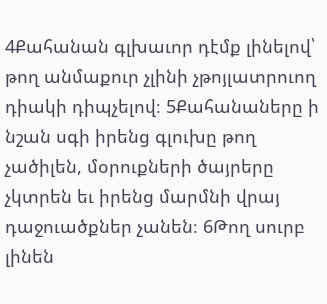4Քահանան գլխաւոր դէմք լինելով՝ թող անմաքուր չլինի չթոյլատրուող դիակի դիպչելով։ 5Քահանաները ի նշան սգի իրենց գլուխը թող չածիլեն, մօրուքների ծայրերը չկտրեն եւ իրենց մարմնի վրայ դաջուածքներ չանեն։ 6Թող սուրբ լինեն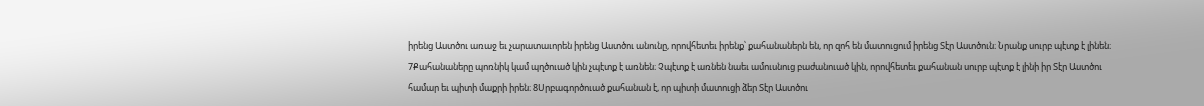իրենց Աստծու առաջ եւ չարատաւորեն իրենց Աստծու անունը, որովհետեւ իրենք՝ քահանաներն են, որ զոհ են մատուցում իրենց Տէր Աստծուն։ Նրանք սուրբ պէտք է լինեն։
7Քահանաները պոռնիկ կամ պղծուած կին չպէտք է առնեն։ Չպէտք է առնեն նաեւ ամուսնուց բաժանուած կին, որովհետեւ քահանան սուրբ պէտք է լինի իր Տէր Աստծու համար եւ պիտի մաքրի իրեն։ 8Սրբագործուած քահանան է, որ պիտի մատուցի ձեր Տէր Աստծու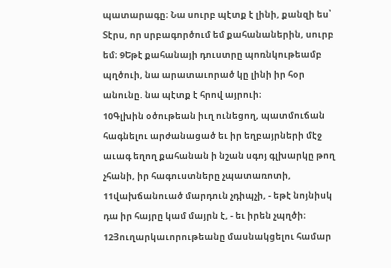պատարագը։ Նա սուրբ պէտք է լինի, քանզի ես՝ Տէրս, որ սրբագործում եմ քահանաներին, սուրբ եմ։ 9Եթէ քահանայի դուստրը պոռնկութեամբ պղծուի, նա արատաւորած կը լինի իր հօր անունը. նա պէտք է հրով այրուի։
10Գլխին օծութեան իւղ ունեցող, պատմուճան հագնելու արժանացած եւ իր եղբայրների մէջ աւագ եղող քահանան ի նշան սգոյ գլխարկը թող չհանի, իր հագուստները չպատառոտի, 11վախճանուած մարդուն չդիպչի, - եթէ նոյնիսկ դա իր հայրը կամ մայրն է, - եւ իրեն չպղծի։ 12Յուղարկաւորութեանը մասնակցելու համար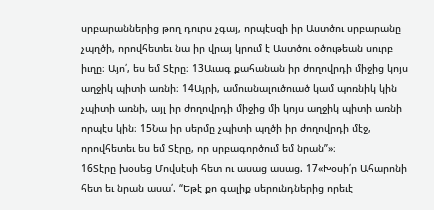սրբարաններից թող դուրս չգայ, որպէսզի իր Աստծու սրբարանը չպղծի, որովհետեւ նա իր վրայ կրում է Աստծու օծութեան սուրբ իւղը։ Այո՛, ես եմ Տէրը։ 13Աւագ քահանան իր ժողովրդի միջից կոյս աղջիկ պիտի առնի։ 14Այրի, ամուսնալուծուած կամ պոռնիկ կին չպիտի առնի, այլ իր ժողովրդի միջից մի կոյս աղջիկ պիտի առնի որպէս կին։ 15Նա իր սերմը չպիտի պղծի իր ժողովրդի մէջ, որովհետեւ ես եմ Տէրը, որ սրբագործում եմ նրան”»։
16Տէրը խօսեց Մովսէսի հետ ու ասաց ասաց. 17«Խօսի՛ր Ահարոնի հետ եւ նրան ասա՛. “Եթէ քո գալիք սերունդներից որեւէ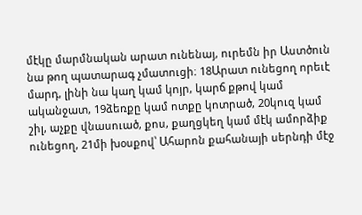մէկը մարմնական արատ ունենայ, ուրեմն իր Աստծուն նա թող պատարագ չմատուցի։ 18Արատ ունեցող որեւէ մարդ, լինի նա կաղ կամ կոյր, կարճ քթով կամ ականջատ, 19ձեռքը կամ ոտքը կոտրած, 20կուզ կամ շիլ, աչքը վնասուած, քոս, քաղցկեղ կամ մէկ ամորձիք ունեցող, 21մի խօսքով՝ Ահարոն քահանայի սերնդի մէջ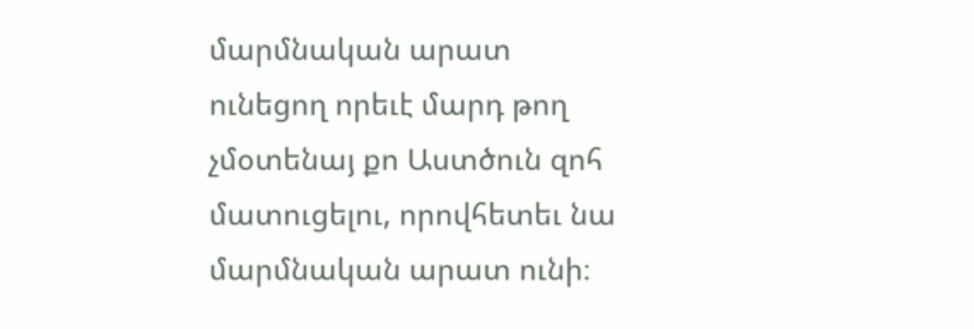մարմնական արատ ունեցող որեւէ մարդ թող չմօտենայ քո Աստծուն զոհ մատուցելու, որովհետեւ նա մարմնական արատ ունի։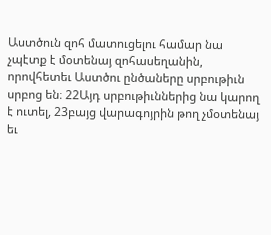Աստծուն զոհ մատուցելու համար նա չպէտք է մօտենայ զոհասեղանին, որովհետեւ Աստծու ընծաները սրբութիւն սրբոց են։ 22Այդ սրբութիւններից նա կարող է ուտել, 23բայց վարագոյրին թող չմօտենայ եւ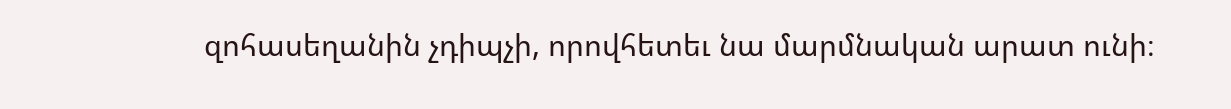զոհասեղանին չդիպչի, որովհետեւ նա մարմնական արատ ունի։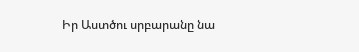Իր Աստծու սրբարանը նա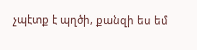չպէտք է պղծի, քանզի ես եմ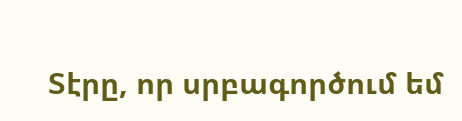Տէրը, որ սրբագործում եմ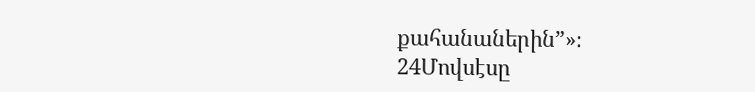քահանաներին”»։
24Մովսէսը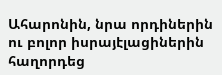Ահարոնին, նրա որդիներին ու բոլոր իսրայէլացիներին հաղորդեց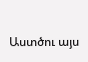Աստծու այս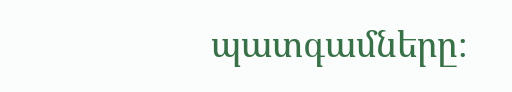պատգամները։